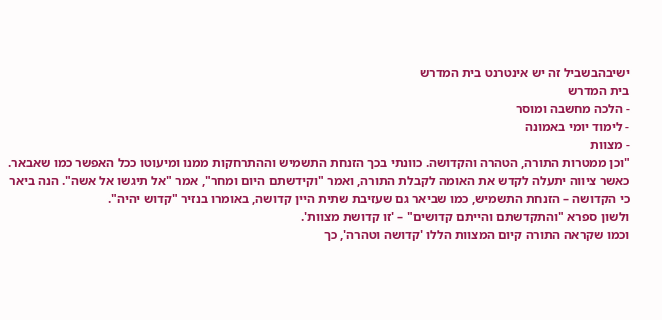ישיבהבשביל זה יש אינטרנט בית המדרש
בית המדרש
- הלכה מחשבה ומוסר
- לימוד יומי באמונה
- מצוות
"וכן ממטרות התורה, הטהרה והקדושה. כוונתי בכך הזנחת התשמיש וההתרחקות ממנו ומיעוטו ככל האפשר כמו שאבאר.
כאשר ציווה יתעלה לקדש את האומה לקבלת התורה, ואמר "וקידשתם היום ומחר", אמר "אל תיגשו אל אשה". הנה ביאר כי הקדושה – הזנחת התשמיש, כמו שביאר גם שעזיבת שתית היין קדושה, באומרו בנזיר "קדוש יהיה".
ולשון ספרא "והתקדשתם והייתם קדושים" – 'זו קדושת מצוות'.
וכמו שקראה התורה קיום המצוות הללו 'קדושה וטהרה', כך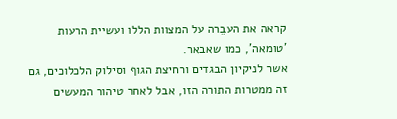קראה את העבֵרה על המצוות הללו ועשיית הרעות 'טומאה', כמו שאבאר.
אשר לניקיון הבגדים ורחיצת הגוף וסילוק הלכלוכים, גם זה ממטרות התורה הזו, אבל לאחר טיהור המעשים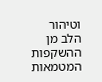וטיהור הלב מן ההשקפות המטמאות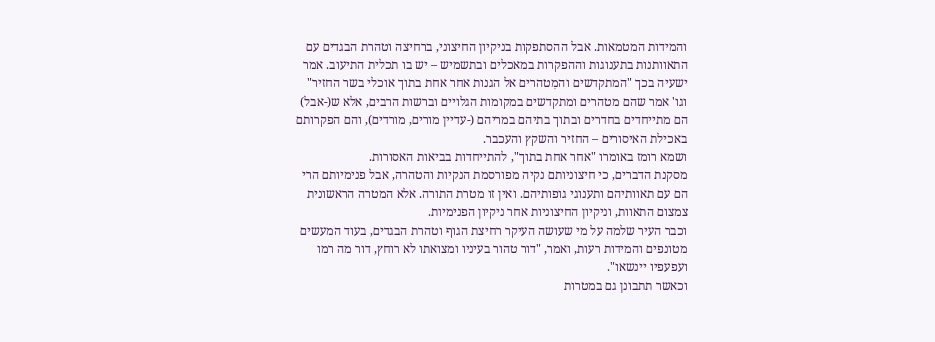והמידות המטמאות. אבל ההסתפקות בניקיון החיצוני, ברחיצה וטהרת הבגדים עם התאוותנות בתענוגות וההפקרות במאכלים ובתשמיש – יש בו תכלית התיעוב. אמר ישעיה בכך "המתקדשים והמִטהרים אל הגנות אחר אחת בתוך אוכלי בשר החזיר" וגו' אמר שהם מטהרים ומתקדשים במקומות הגלויים וברשות הרבים, אלא ש(-אבל) הם מתייחדים בחדרים ובתוך בתיהם במריהם (-עדיין מורים, מורדים), והם הפקרותם באכילת האיסורים – החזיר והשקץ והעכבר.
ושמא רומז באומרו "אחר אחת בתוך", להתייחדות בביאות האסורות.
מסקנת הדברים, כי חיצוניותם נקיה מפורסמת הנקיות והטהרה, אבל פנימיותם הרי הם עם תאוותיהם ותענוגי גופותיהם. ואין זו מטרת התורה. אלא המטרה הראשונית צמצום התאוות, וניקיון החיצוניות אחר ניקיון הפנימיות.
וכבר העיר שלמה על מי שעושה העיקר רחיצת הגוף וטהרת הבגדים, בעוד המעשים מטונפים והמידות רעות, ואמר, "דור טהור בעיניו ומצואתו לא רוחץ, דור מה רמו ועפעפיו יינשאו".
וכאשר תתבונן גם במטרות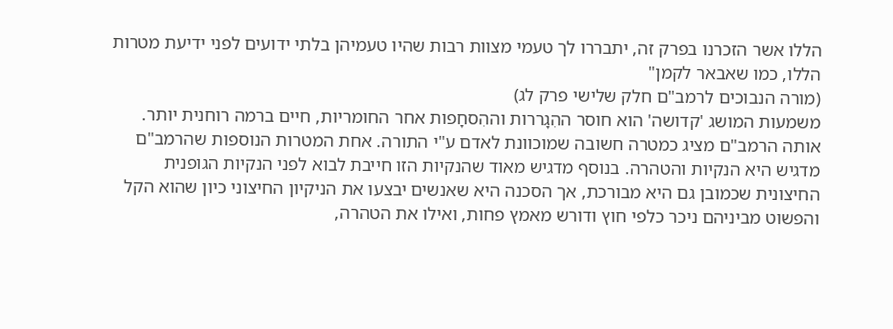הללו אשר הזכרנו בפרק זה, יתבררו לך טעמי מצוות רבות שהיו טעמיהן בלתי ידועים לפני ידיעת מטרות הללו, כמו שאבאר לקמן"
(מורה הנבוכים לרמב"ם חלק שלישי פרק לג)
משמעות המושג 'קדושה' הוא חוסר ההִגָררות וההִסחָפות אחר החומריות, חיים ברמה רוחנית יותר. אותה הרמב"ם מציג כמטרה חשובה שמוכוונת לאדם ע"י התורה. אחת המטרות הנוספות שהרמב"ם מדגיש היא הנקיות והטהרה. בנוסף מדגיש מאוד שהנקיות הזו חייבת לבוא לפני הנקיות הגופנית החיצונית שכמובן גם היא מבורכת, אך הסכנה היא שאנשים יבצעו את הניקיון החיצוני כיון שהוא הקל והפשוט מביניהם ניכר כלפי חוץ ודורש מאמץ פחות, ואילו את הטהרה,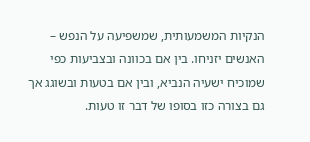הנקיות המשמעותית, שמשפיעה על הנפש – האנשים יזניחו. בין אם בכוונה ובצביעות כפי שמוכיח ישעיה הנביא, ובין אם בטעות ובשוגג אך גם בצורה כזו בסופו של דבר זו טעות.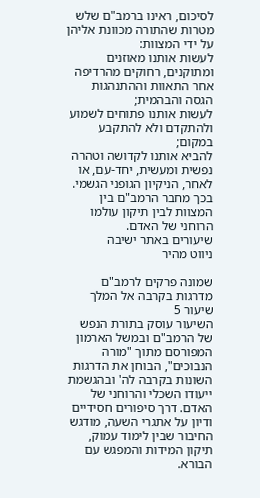לסיכום, ראינו ברמב"ם שלש מטרות שהתורה מכוונת אליהן על ידי המצוות:
לעשות אותנו מאוזנים ומתוקנים, רחוקים מהרדיפה אחר התאוות וההתנהגות הגסה והבהמית;
לעשות אותנו פתוחים לשמוע ולהתקדם ולא להתקבע במקום;
להביא אותנו לקדושה וטהרה נפשית ומעשית, יחד-עם, או לאחר, הניקיון הגופני הגשמי.
בכך מחבר הרמב"ם בין המצוות לבין תיקון עולמו הרוחני של האדם.
שיעורים באתר ישיבה
ניווט מהיר

שמונה פרקים לרמב"ם מדרגות בקרבה אל המלך
שיעור 5
השיעור עוסק בתורת הנפש של הרמב"ם ובמשל הארמון המפורסם מתוך "מורה הנבוכים", הבוחן את הדרגות השונות בקרבה לה' ובהגשמת ייעודו השכלי והרוחני של האדם. דרך סיפורים חסידיים ודיון על אתגרי השעה, מודגש החיבור שבין לימוד עמוק, תיקון המידות והמפגש עם הבורא.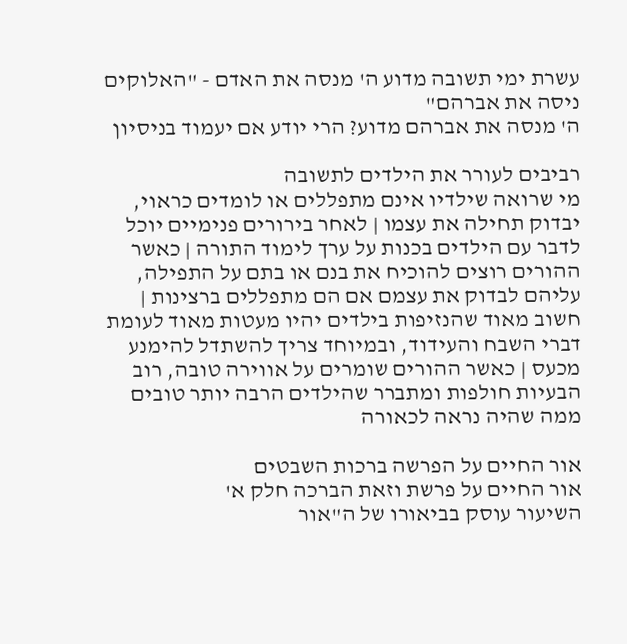עשרת ימי תשובה מדוע ה' מנסה את האדם - "האלוקים ניסה את אברהם"
ה' מנסה את אברהם מדוע? הרי יודע אם יעמוד בניסיון

רביבים לעורר את הילדים לתשובה
מי שרואה שילדיו אינם מתפללים או לומדים כראוי, יבדוק תחילה את עצמו | לאחר בירורים פנימיים יוכל לדבר עם הילדים בכנות על ערך לימוד התורה | כאשר ההורים רוצים להוכיח את בנם או בתם על התפילה, עליהם לבדוק את עצמם אם הם מתפללים ברצינות | חשוב מאוד שהנזיפות בילדים יהיו מעטות מאוד לעומת דברי השבח והעידוד, ובמיוחד צריך להשתדל להימנע מכעס | כאשר ההורים שומרים על אווירה טובה, רוב הבעיות חולפות ומתברר שהילדים הרבה יותר טובים ממה שהיה נראה לכאורה

אור החיים על הפרשה ברכות השבטים
אור החיים על פרשת וזאת הברכה חלק א'
השיעור עוסק בביאורו של ה"אור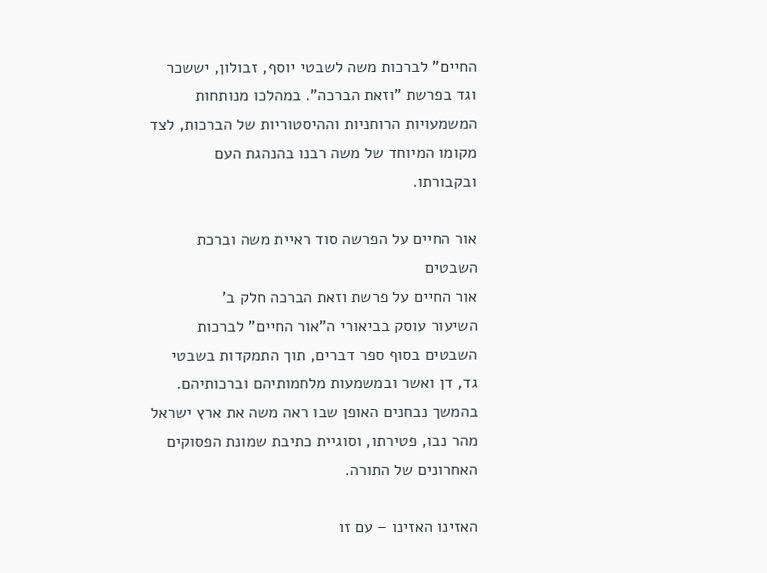החיים" לברכות משה לשבטי יוסף, זבולון, יששכר וגד בפרשת "וזאת הברכה". במהלכו מנותחות המשמעויות הרוחניות וההיסטוריות של הברכות, לצד מקומו המיוחד של משה רבנו בהנהגת העם ובקבורתו.

אור החיים על הפרשה סוד ראיית משה וברכת השבטים
אור החיים על פרשת וזאת הברכה חלק ב'
השיעור עוסק בביאורי ה"אור החיים" לברכות השבטים בסוף ספר דברים, תוך התמקדות בשבטי גד, דן ואשר ובמשמעות מלחמותיהם וברכותיהם. בהמשך נבחנים האופן שבו ראה משה את ארץ ישראל מהר נבו, פטירתו, וסוגיית כתיבת שמונת הפסוקים האחרונים של התורה.

האזינו האזינו – עם זו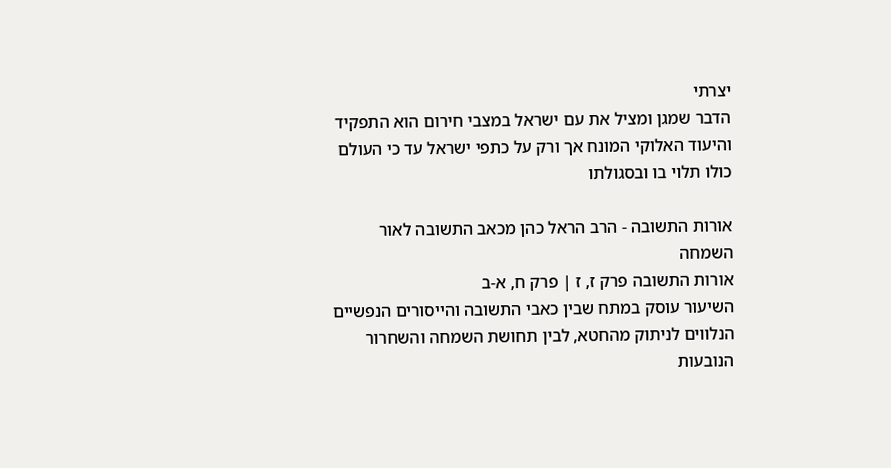יצרתי
הדבר שמגן ומציל את עם ישראל במצבי חירום הוא התפקיד והיעוד האלוקי המונח אך ורק על כתפי ישראל עד כי העולם כולו תלוי בו ובסגולתו

אורות התשובה - הרב הראל כהן מכאב התשובה לאור השמחה
אורות התשובה פרק ז, ז | פרק ח, א-ב
השיעור עוסק במתח שבין כאבי התשובה והייסורים הנפשיים הנלווים לניתוק מהחטא, לבין תחושת השמחה והשחרור הנובעות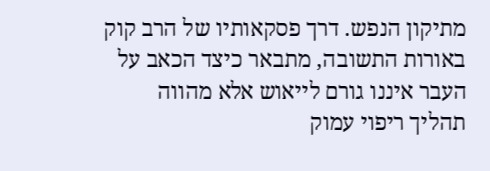מתיקון הנפש. דרך פסקאותיו של הרב קוק באורות התשובה, מתבאר כיצד הכאב על העבר איננו גורם לייאוש אלא מהווה תהליך ריפוי עמוק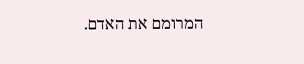המרומם את האדם.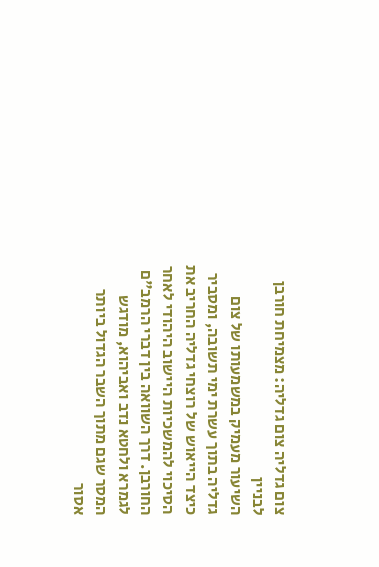צום גדליה צום גדליה: מצמיחת חורבן לבניין
השיעור מעמיק במשמעותו של צום גדליה בתוך עשרת ימי תשובה, ומסביר כיצד הייאוש של רוצחי גדליה החריב את הסיכוי להמשכיות היישוב היהודי לאחר החורבן. דרך השוואה בין דברי הרמב"ם לגמרא ולחטא נדב ואביהוא, מודגש המסר שגם מתוך השבר הגדול ביותר אסור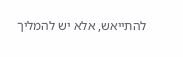להתייאש, אלא יש להמליך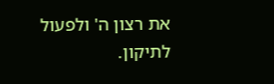את רצון ה' ולפעול לתיקון.